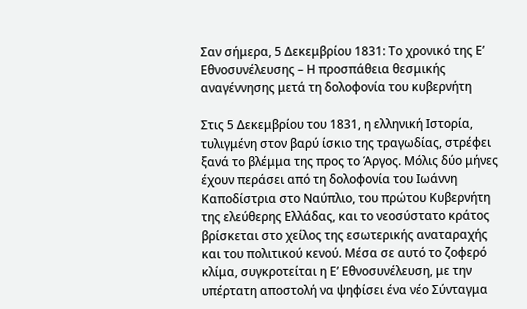Σαν σήμερα, 5 Δεκεμβρίου 1831: Το χρονικό της Ε’ Εθνοσυνέλευσης – Η προσπάθεια θεσμικής αναγέννησης μετά τη δολοφονία του κυβερνήτη

Στις 5 Δεκεμβρίου του 1831, η ελληνική Ιστορία, τυλιγμένη στον βαρύ ίσκιο της τραγωδίας, στρέφει ξανά το βλέμμα της προς το Άργος. Μόλις δύο μήνες έχουν περάσει από τη δολοφονία του Ιωάννη Καποδίστρια στο Ναύπλιο, του πρώτου Κυβερνήτη της ελεύθερης Ελλάδας, και το νεοσύστατο κράτος βρίσκεται στο χείλος της εσωτερικής αναταραχής και του πολιτικού κενού. Μέσα σε αυτό το ζοφερό κλίμα, συγκροτείται η Ε’ Εθνοσυνέλευση, με την υπέρτατη αποστολή να ψηφίσει ένα νέο Σύνταγμα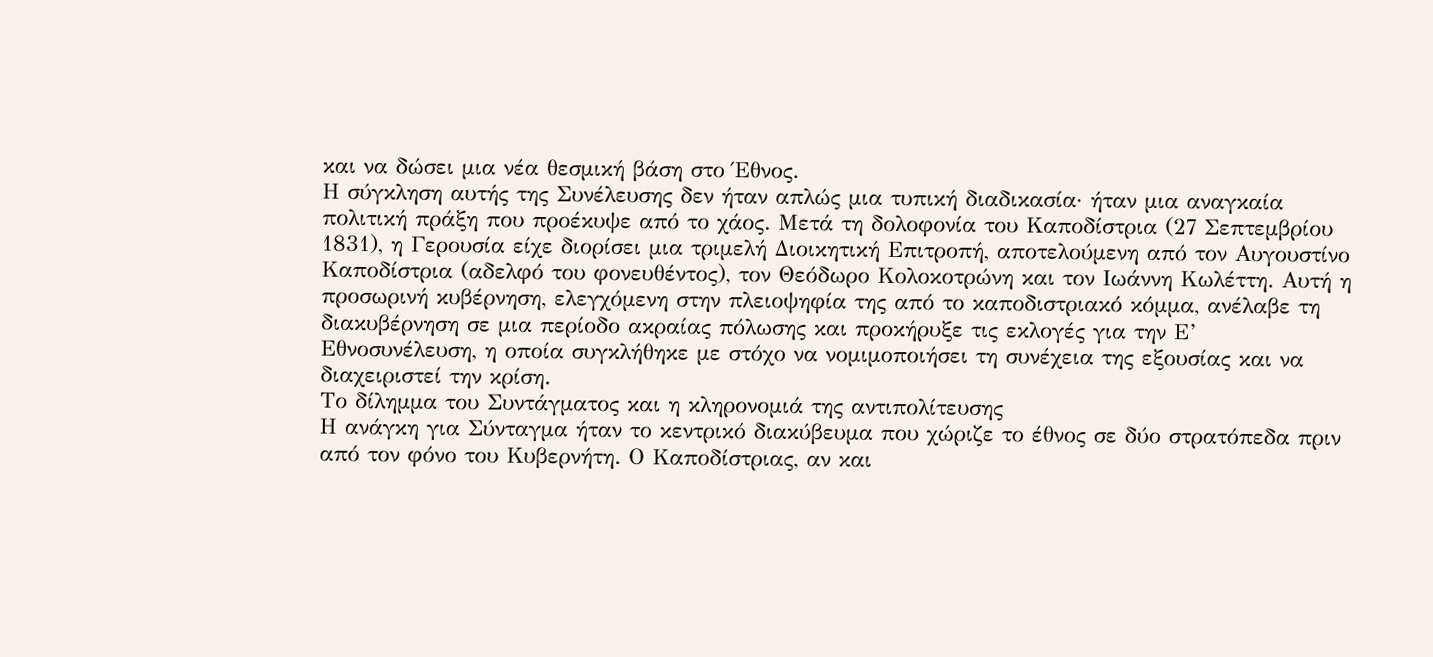και να δώσει μια νέα θεσμική βάση στο Έθνος.
Η σύγκληση αυτής της Συνέλευσης δεν ήταν απλώς μια τυπική διαδικασία· ήταν μια αναγκαία πολιτική πράξη που προέκυψε από το χάος. Μετά τη δολοφονία του Καποδίστρια (27 Σεπτεμβρίου 1831), η Γερουσία είχε διορίσει μια τριμελή Διοικητική Επιτροπή, αποτελούμενη από τον Αυγουστίνο Καποδίστρια (αδελφό του φονευθέντος), τον Θεόδωρο Κολοκοτρώνη και τον Ιωάννη Κωλέττη. Αυτή η προσωρινή κυβέρνηση, ελεγχόμενη στην πλειοψηφία της από το καποδιστριακό κόμμα, ανέλαβε τη διακυβέρνηση σε μια περίοδο ακραίας πόλωσης και προκήρυξε τις εκλογές για την Ε’ Εθνοσυνέλευση, η οποία συγκλήθηκε με στόχο να νομιμοποιήσει τη συνέχεια της εξουσίας και να διαχειριστεί την κρίση.
Το δίλημμα του Συντάγματος και η κληρονομιά της αντιπολίτευσης
Η ανάγκη για Σύνταγμα ήταν το κεντρικό διακύβευμα που χώριζε το έθνος σε δύο στρατόπεδα πριν από τον φόνο του Κυβερνήτη. Ο Καποδίστριας, αν και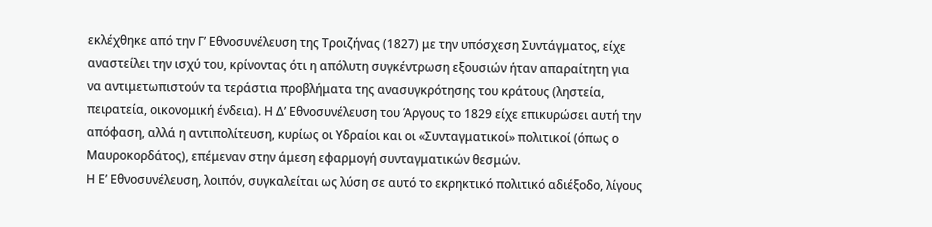εκλέχθηκε από την Γ’ Εθνοσυνέλευση της Τροιζήνας (1827) με την υπόσχεση Συντάγματος, είχε αναστείλει την ισχύ του, κρίνοντας ότι η απόλυτη συγκέντρωση εξουσιών ήταν απαραίτητη για να αντιμετωπιστούν τα τεράστια προβλήματα της ανασυγκρότησης του κράτους (ληστεία, πειρατεία, οικονομική ένδεια). Η Δ’ Εθνοσυνέλευση του Άργους το 1829 είχε επικυρώσει αυτή την απόφαση, αλλά η αντιπολίτευση, κυρίως οι Υδραίοι και οι «Συνταγματικοί» πολιτικοί (όπως ο Μαυροκορδάτος), επέμεναν στην άμεση εφαρμογή συνταγματικών θεσμών.
Η Ε’ Εθνοσυνέλευση, λοιπόν, συγκαλείται ως λύση σε αυτό το εκρηκτικό πολιτικό αδιέξοδο, λίγους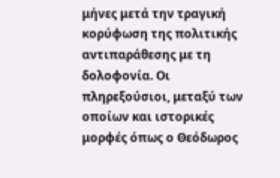μήνες μετά την τραγική κορύφωση της πολιτικής αντιπαράθεσης με τη δολοφονία. Οι πληρεξούσιοι, μεταξύ των οποίων και ιστορικές μορφές όπως ο Θεόδωρος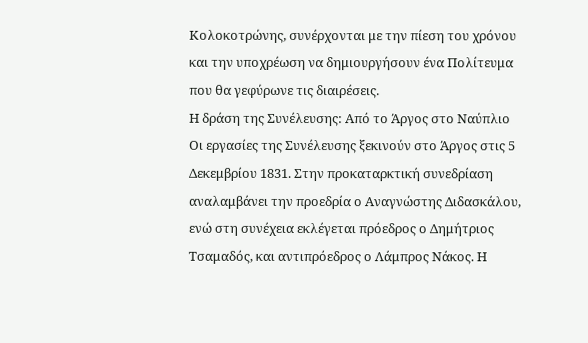Κολοκοτρώνης, συνέρχονται με την πίεση του χρόνου και την υποχρέωση να δημιουργήσουν ένα Πολίτευμα που θα γεφύρωνε τις διαιρέσεις.
Η δράση της Συνέλευσης: Από το Άργος στο Ναύπλιο
Οι εργασίες της Συνέλευσης ξεκινούν στο Άργος στις 5 Δεκεμβρίου 1831. Στην προκαταρκτική συνεδρίαση αναλαμβάνει την προεδρία ο Αναγνώστης Διδασκάλου, ενώ στη συνέχεια εκλέγεται πρόεδρος ο Δημήτριος Τσαμαδός, και αντιπρόεδρος ο Λάμπρος Νάκος. Η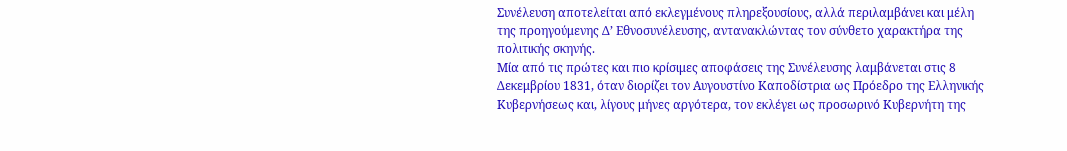Συνέλευση αποτελείται από εκλεγμένους πληρεξουσίους, αλλά περιλαμβάνει και μέλη της προηγούμενης Δ’ Εθνοσυνέλευσης, αντανακλώντας τον σύνθετο χαρακτήρα της πολιτικής σκηνής.
Μία από τις πρώτες και πιο κρίσιμες αποφάσεις της Συνέλευσης λαμβάνεται στις 8 Δεκεμβρίου 1831, όταν διορίζει τον Αυγουστίνο Καποδίστρια ως Πρόεδρο της Ελληνικής Κυβερνήσεως και, λίγους μήνες αργότερα, τον εκλέγει ως προσωρινό Κυβερνήτη της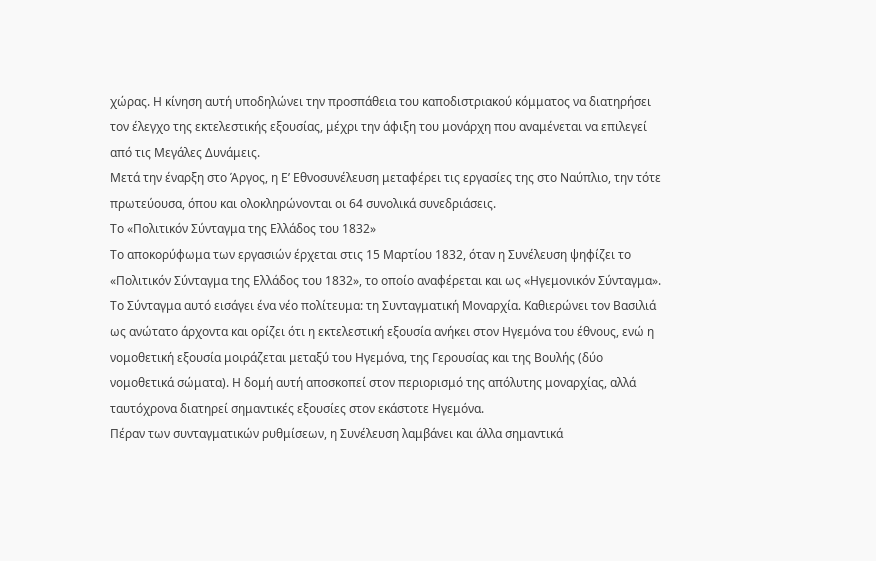χώρας. Η κίνηση αυτή υποδηλώνει την προσπάθεια του καποδιστριακού κόμματος να διατηρήσει τον έλεγχο της εκτελεστικής εξουσίας, μέχρι την άφιξη του μονάρχη που αναμένεται να επιλεγεί από τις Μεγάλες Δυνάμεις.
Μετά την έναρξη στο Άργος, η Ε’ Εθνοσυνέλευση μεταφέρει τις εργασίες της στο Ναύπλιο, την τότε πρωτεύουσα, όπου και ολοκληρώνονται οι 64 συνολικά συνεδριάσεις.
Το «Πολιτικόν Σύνταγμα της Ελλάδος του 1832»
Το αποκορύφωμα των εργασιών έρχεται στις 15 Μαρτίου 1832, όταν η Συνέλευση ψηφίζει το «Πολιτικόν Σύνταγμα της Ελλάδος του 1832», το οποίο αναφέρεται και ως «Ηγεμονικόν Σύνταγμα».
Το Σύνταγμα αυτό εισάγει ένα νέο πολίτευμα: τη Συνταγματική Μοναρχία. Καθιερώνει τον Βασιλιά ως ανώτατο άρχοντα και ορίζει ότι η εκτελεστική εξουσία ανήκει στον Ηγεμόνα του έθνους, ενώ η νομοθετική εξουσία μοιράζεται μεταξύ του Ηγεμόνα, της Γερουσίας και της Βουλής (δύο νομοθετικά σώματα). Η δομή αυτή αποσκοπεί στον περιορισμό της απόλυτης μοναρχίας, αλλά ταυτόχρονα διατηρεί σημαντικές εξουσίες στον εκάστοτε Ηγεμόνα.
Πέραν των συνταγματικών ρυθμίσεων, η Συνέλευση λαμβάνει και άλλα σημαντικά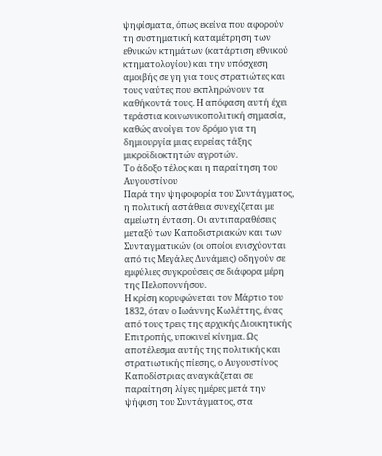ψηφίσματα, όπως εκείνα που αφορούν τη συστηματική καταμέτρηση των εθνικών κτημάτων (κατάρτιση εθνικού κτηματολογίου) και την υπόσχεση αμοιβής σε γη για τους στρατιώτες και τους ναύτες που εκπληρώνουν τα καθήκοντά τους. Η απόφαση αυτή έχει τεράστια κοινωνικοπολιτική σημασία, καθώς ανοίγει τον δρόμο για τη δημιουργία μιας ευρείας τάξης μικροϊδιοκτητών αγροτών.
Το άδοξο τέλος και η παραίτηση του Αυγουστίνου
Παρά την ψηφοφορία του Συντάγματος, η πολιτική αστάθεια συνεχίζεται με αμείωτη ένταση. Οι αντιπαραθέσεις μεταξύ των Καποδιστριακών και των Συνταγματικών (οι οποίοι ενισχύονται από τις Μεγάλες Δυνάμεις) οδηγούν σε εμφύλιες συγκρούσεις σε διάφορα μέρη της Πελοποννήσου.
Η κρίση κορυφώνεται τον Μάρτιο του 1832, όταν ο Ιωάννης Κωλέττης, ένας από τους τρεις της αρχικής Διοικητικής Επιτροπής, υποκινεί κίνημα. Ως αποτέλεσμα αυτής της πολιτικής και στρατιωτικής πίεσης, ο Αυγουστίνος Καποδίστριας αναγκάζεται σε παραίτηση λίγες ημέρες μετά την ψήφιση του Συντάγματος, στα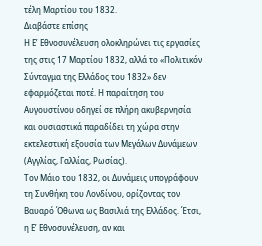τέλη Μαρτίου του 1832.
Διαβάστε επίσης
Η Ε’ Εθνοσυνέλευση ολοκληρώνει τις εργασίες της στις 17 Μαρτίου 1832, αλλά το «Πολιτικόν Σύνταγμα της Ελλάδος του 1832» δεν εφαρμόζεται ποτέ. Η παραίτηση του Αυγουστίνου οδηγεί σε πλήρη ακυβερνησία και ουσιαστικά παραδίδει τη χώρα στην εκτελεστική εξουσία των Μεγάλων Δυνάμεων (Αγγλίας, Γαλλίας, Ρωσίας).
Τον Μάιο του 1832, οι Δυνάμεις υπογράφουν τη Συνθήκη του Λονδίνου, ορίζοντας τον Βαυαρό Όθωνα ως Βασιλιά της Ελλάδος. Έτσι, η Ε’ Εθνοσυνέλευση, αν και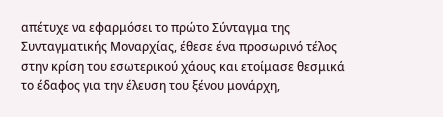απέτυχε να εφαρμόσει το πρώτο Σύνταγμα της Συνταγματικής Μοναρχίας, έθεσε ένα προσωρινό τέλος στην κρίση του εσωτερικού χάους και ετοίμασε θεσμικά το έδαφος για την έλευση του ξένου μονάρχη,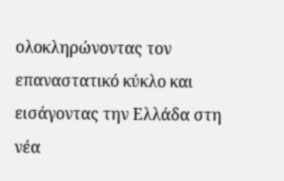ολοκληρώνοντας τον επαναστατικό κύκλο και εισάγοντας την Ελλάδα στη νέα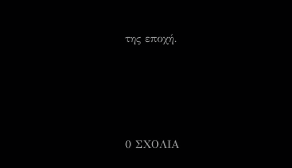της εποχή.






0 ΣΧΟΛΙΑ